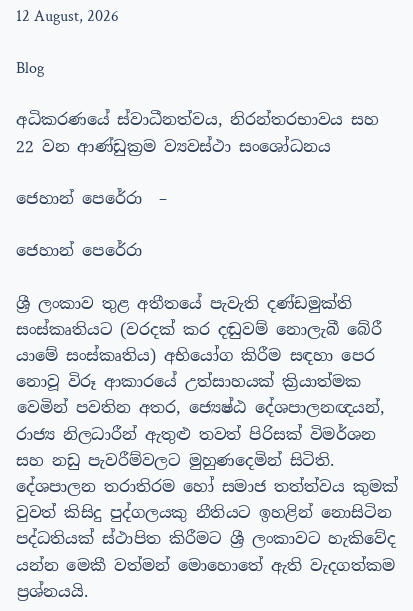12 August, 2026

Blog

අධිකරණයේ ස්වාධීනත්වය, නිරන්තරභාවය සහ 22 වන ආණ්ඩුක්‍රම ව්‍යවස්ථා සංශෝධනය

ජෙහාන් පෙරේරා  –

ජෙහාන් පෙරේරා

ශ්‍රී ලංකාව තුළ අතීතයේ පැවැති දණ්ඩමුක්ති සංස්කෘතියට (වරදක් කර දඬුවම් නොලැබී බේරී යාමේ සංස්කෘතිය) අභියෝග කිරීම සඳහා පෙර නොවූ විරූ ආකාරයේ උත්සාහයක් ක්‍රියාත්මක වෙමින් පවතින අතර, ජ්‍යෙෂ්ඨ දේශපාලනඥයන්, රාජ්‍ය නිලධාරීන් ඇතුළු තවත් පිරිසක් විමර්ශන සහ නඩු පැවරීම්වලට මුහුණදෙමින් සිටිති. දේශපාලන තරාතිරම හෝ සමාජ තත්ත්වය කුමක් වුවත් කිසිදු පුද්ගලයකු නීතියට ඉහළින් නොසිටින පද්ධතියක් ස්ථාපිත කිරීමට ශ්‍රී ලංකාවට හැකිවේද යන්න මෙකී වත්මන් මොහොතේ ඇති වැදගත්කම ප්‍රශ්නයයි.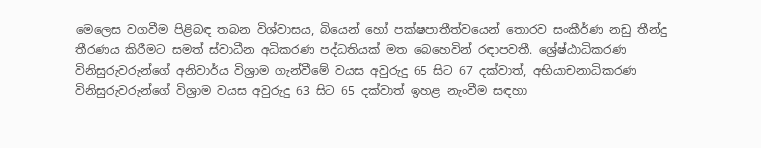මෙලෙස වගවීම පිළිබඳ තබන විශ්වාසය, බියෙන් හෝ පක්ෂපාතීත්වයෙන් තොරව සංකීර්ණ නඩු තීන්දු තීරණය කිරීමට සමත් ස්වාධීන අධිකරණ පද්ධතියක් මත බෙහෙවින් රඳාපවතී. ශ්‍රේෂ්ඨාධිකරණ විනිසුරුවරුන්ගේ අනිවාර්ය විශ්‍රාම ගැන්වීමේ වයස අවුරුදු 65 සිට 67 දක්වාත්, අභියාචනාධිකරණ විනිසුරුවරුන්ගේ විශ්‍රාම වයස අවුරුදු 63 සිට 65 දක්වාත් ඉහළ නැංවීම සඳහා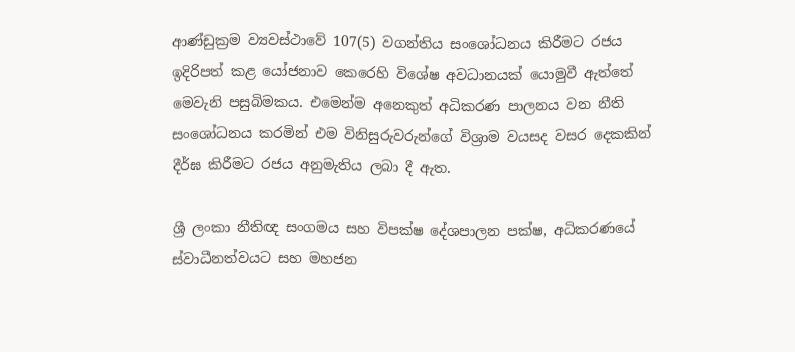ආණ්ඩුක්‍රම ව්‍යවස්ථාවේ 107(5) වගන්තිය සංශෝධනය කිරීමට රජය ඉදිරිපත් කළ යෝජනාව කෙරෙහි විශේෂ අවධානයක් යොමුවී ඇත්තේ මෙවැනි පසුබිමකය. එමෙන්ම අනෙකුත් අධිකරණ පාලනය වන නීති සංශෝධනය කරමින් එම විනිසුරුවරුන්ගේ විශ්‍රාම වයසද වසර දෙකකින් දීර්ඝ කිරීමට රජය අනුමැතිය ලබා දී ඇත.

ශ්‍රී ලංකා නීතිඥ සංගමය සහ විපක්ෂ දේශපාලන පක්ෂ, අධිකරණයේ ස්වාධීනත්වයට සහ මහජන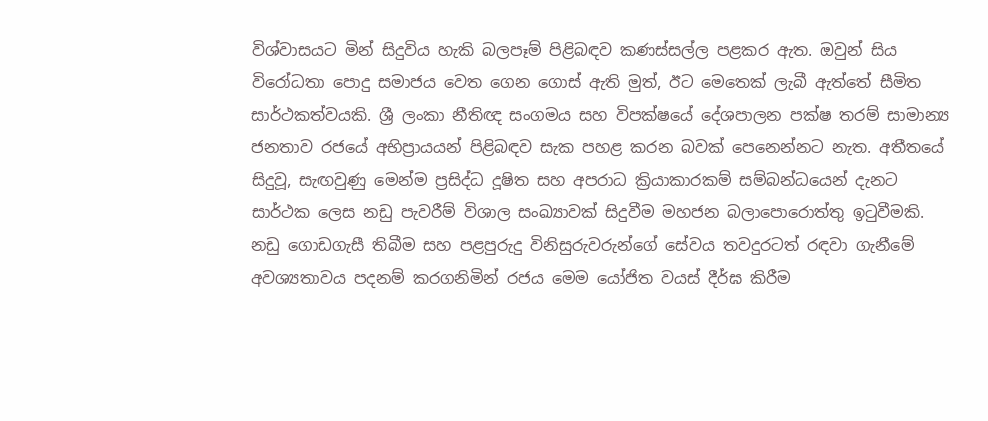විශ්වාසයට මින් සිදුවිය හැකි බලපෑම් පිළිබඳව කණස්සල්ල පළකර ඇත. ඔවුන් සිය විරෝධතා පොදු සමාජය වෙත ගෙන ගොස් ඇති මුත්, ඊට මෙතෙක් ලැබී ඇත්තේ සීමිත සාර්ථකත්වයකි. ශ්‍රී ලංකා නීතිඥ සංගමය සහ විපක්ෂයේ දේශපාලන පක්ෂ තරම් සාමාන්‍ය ජනතාව රජයේ අභිප්‍රායයන් පිළිබඳව සැක පහළ කරන බවක් පෙනෙන්නට නැත. අතීතයේ සිදුවූ, සැඟවුණු මෙන්ම ප්‍රසිද්ධ දූෂිත සහ අපරාධ ක්‍රියාකාරකම් සම්බන්ධයෙන් දැනට සාර්ථක ලෙස නඩු පැවරීම් විශාල සංඛ්‍යාවක් සිදුවීම මහජන බලාපොරොත්තු ඉටුවීමකි. නඩු ගොඩගැසී තිබීම සහ පළපුරුදු විනිසුරුවරුන්ගේ සේවය තවදුරටත් රඳවා ගැනීමේ අවශ්‍යතාවය පදනම් කරගනිමින් රජය මෙම යෝජිත වයස් දීර්ඝ කිරීම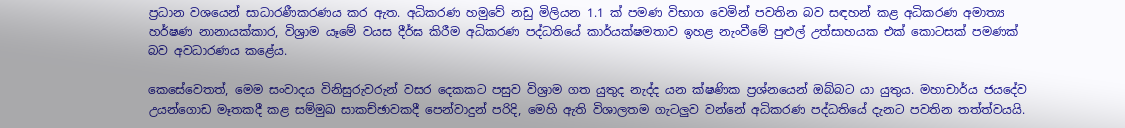ප්‍රධාන වශයෙන් සාධාරණීකරණය කර ඇත. අධිකරණ හමුවේ නඩු මිලියන 1.1 ක් පමණ විභාග වෙමින් පවතින බව සඳහන් කළ අධිකරණ අමාත්‍ය හර්ෂණ නානායක්කාර, විශ්‍රාම යෑමේ වයස දීර්ඝ කිරීම අධිකරණ පද්ධතියේ කාර්යක්ෂමතාව ඉහළ නැංවීමේ පුළුල් උත්සාහයක එක් කොටසක් පමණක් බව අවධාරණය කළේය.

කෙසේවෙතත්, මෙම සංවාදය විනිසුරුවරුන් වසර දෙකකට පසුව විශ්‍රාම ගත යුතුද නැද්ද යන ක්ෂණික ප්‍රශ්නයෙන් ඔබ්බට යා යුතුය. මහාචාර්ය ජයදේව උයන්ගොඩ මෑතකදී කළ සම්මුඛ සාකච්ඡාවකදී පෙන්වාදුන් පරිදි, මෙහි ඇති විශාලතම ගැටලුව වන්නේ අධිකරණ පද්ධතියේ දැනට පවතින තත්ත්වයයි.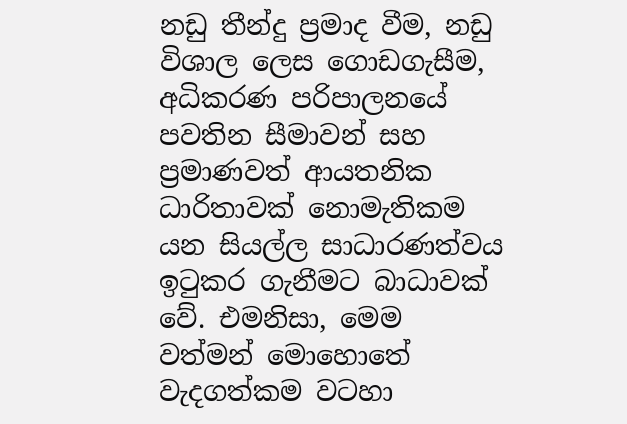නඩු තීන්දු ප්‍රමාද වීම, නඩු විශාල ලෙස ගොඩගැසීම, අධිකරණ පරිපාලනයේ පවතින සීමාවන් සහ ප්‍රමාණවත් ආයතනික ධාරිතාවක් නොමැතිකම යන සියල්ල සාධාරණත්වය ඉටුකර ගැනීමට බාධාවක් වේ. එමනිසා, මෙම වත්මන් මොහොතේ වැදගත්කම වටහා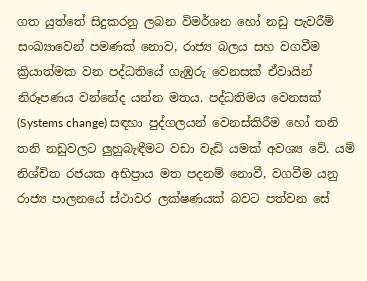ගත යුත්තේ සිදුකරනු ලබන විමර්ශන හෝ නඩු පැවරීම් සංඛ්‍යාවෙන් පමණක් නොව, රාජ්‍ය බලය සහ වගවීම ක්‍රියාත්මක වන පද්ධතියේ ගැඹුරු වෙනසක් ඒවායින් නිරූපණය වන්නේද යන්න මතය. පද්ධතිමය වෙනසක් (Systems change) සඳහා පුද්ගලයන් වෙනස්කිරීම හෝ තනි තනි නඩුවලට ලුහුබැඳීමට වඩා වැඩි යමක් අවශ්‍ය වේ. යම් නිශ්චිත රජයක අභිප්‍රාය මත පදනම් නොවී, වගවීම යනු රාජ්‍ය පාලනයේ ස්ථාවර ලක්ෂණයක් බවට පත්වන සේ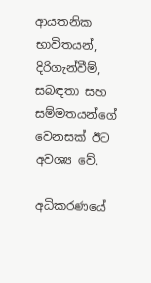ආයතනික භාවිතයන්, දිරිගැන්වීම්, සබඳතා සහ සම්මතයන්ගේ වෙනසක් ඊට අවශ්‍ය වේ.

අධිකරණයේ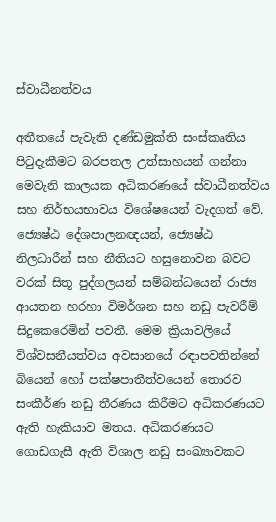ස්වාධීනත්වය

අතීතයේ පැවැති දණ්ඩමුක්ති සංස්කෘතිය පිටුදැකීමට බරපතල උත්සාහයන් ගන්නා මෙවැනි කාලයක අධිකරණයේ ස්වාධීනත්වය සහ නිර්භයභාවය විශේෂයෙන් වැදගත් වේ. ජ්‍යෙෂ්ඨ දේශපාලනඥයන්, ජ්‍යෙෂ්ඨ නිලධාරීන් සහ නීතියට හසුනොවන බවට වරක් සිතූ පුද්ගලයන් සම්බන්ධයෙන් රාජ්‍ය ආයතන හරහා විමර්ශන සහ නඩු පැවරීම් සිදුකෙරෙමින් පවතී. මෙම ක්‍රියාවලියේ විශ්වසනීයත්වය අවසානයේ රඳාපවතින්නේ බියෙන් හෝ පක්ෂපාතීත්වයෙන් තොරව සංකීර්ණ නඩු තීරණය කිරීමට අධිකරණයට ඇති හැකියාව මතය. අධිකරණයට ගොඩගැසී ඇති විශාල නඩු සංඛ්‍යාවකට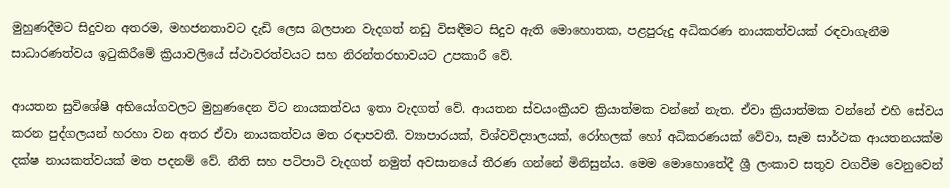මුහුණදීමට සිදුවන අතරම, මහජනතාවට දැඩි ලෙස බලපාන වැදගත් නඩු විසඳීමට සිදුව ඇති මොහොතක, පළපුරුදු අධිකරණ නායකත්වයක් රඳවාගැනීම සාධාරණත්වය ඉටුකිරීමේ ක්‍රියාවලියේ ස්ථාවරත්වයට සහ නිරන්තරභාවයට උපකාරී වේ.

ආයතන සුවිශේෂී අභියෝගවලට මුහුණදෙන විට නායකත්වය ඉතා වැදගත් වේ. ආයතන ස්වයංක්‍රීයව ක්‍රියාත්මක වන්නේ නැත. ඒවා ක්‍රියාත්මක වන්නේ එහි සේවය කරන පුද්ගලයන් හරහා වන අතර ඒවා නායකත්වය මත රඳාපවතී. ව්‍යාපාරයක්, විශ්වවිද්‍යාලයක්, රෝහලක් හෝ අධිකරණයක් වේවා, සෑම සාර්ථක ආයතනයක්ම දක්ෂ නායකත්වයක් මත පදනම් වේ. නීති සහ පටිපාටි වැදගත් නමුත් අවසානයේ තීරණ ගන්නේ මිනිසුන්ය. මෙම මොහොතේදී ශ්‍රී ලංකාව සතුව වගවීම වෙනුවෙන්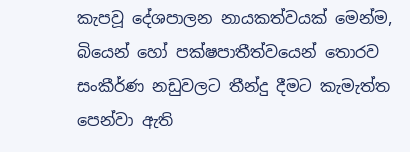කැපවූ දේශපාලන නායකත්වයක් මෙන්ම, බියෙන් හෝ පක්ෂපාතීත්වයෙන් තොරව සංකීර්ණ නඩුවලට තීන්දු දීමට කැමැත්ත පෙන්වා ඇති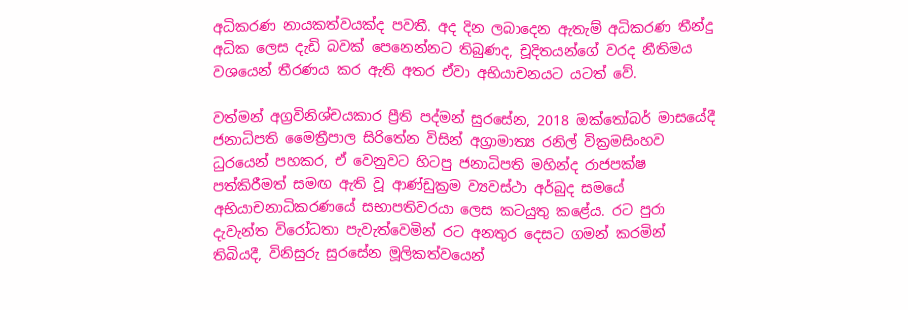අධිකරණ නායකත්වයක්ද පවතී. අද දින ලබාදෙන ඇතැම් අධිකරණ තීන්දු අධික ලෙස දැඩි බවක් පෙනෙන්නට තිබුණද, චූදිතයන්ගේ වරද නීතිමය වශයෙන් තීරණය කර ඇති අතර ඒවා අභියාචනයට යටත් වේ.

වත්මන් අග්‍රවිනිශ්චයකාර ප්‍රීති පද්මන් සුරසේන, 2018 ඔක්තෝබර් මාසයේදී ජනාධිපති මෛත්‍රීපාල සිරිතේන විසින් අග්‍රාමාත්‍ය රනිල් වික්‍රමසිංහව ධුරයෙන් පහකර, ඒ වෙනුවට හිටපු ජනාධිපති මහින්ද රාජපක්ෂ පත්කිරීමත් සමඟ ඇති වූ ආණ්ඩුක්‍රම ව්‍යවස්ථා අර්බුද සමයේ අභියාචනාධිකරණයේ සභාපතිවරයා ලෙස කටයුතු කළේය. රට පුරා දැවැන්ත විරෝධතා පැවැත්වෙමින් රට අනතුර දෙසට ගමන් කරමින් තිබියදී, විනිසුරු සුරසේන මූලිකත්වයෙන්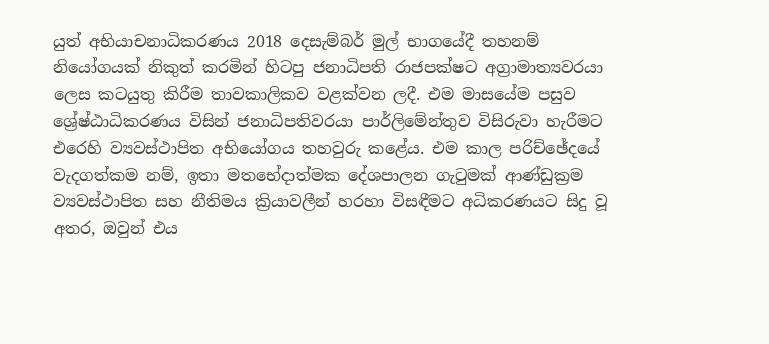යුත් අභියාචනාධිකරණය 2018 දෙසැම්බර් මුල් භාගයේදී තහනම් නියෝගයක් නිකුත් කරමින් හිටපු ජනාධිපති රාජපක්ෂට අග්‍රාමාත්‍යවරයා ලෙස කටයුතු කිරීම තාවකාලිකව වළක්වන ලදී. එම මාසයේම පසුව ශ්‍රේෂ්ඨාධිකරණය විසින් ජනාධිපතිවරයා පාර්ලිමේන්තුව විසිරුවා හැරීමට එරෙහි ව්‍යවස්ථාපිත අභියෝගය තහවුරු කළේය. එම කාල පරිච්ඡේදයේ වැදගත්කම නම්, ඉතා මතභේදාත්මක දේශපාලන ගැටුමක් ආණ්ඩුක්‍රම ව්‍යවස්ථාපිත සහ නීතිමය ක්‍රියාවලීන් හරහා විසඳීමට අධිකරණයට සිදු වූ අතර, ඔවුන් එය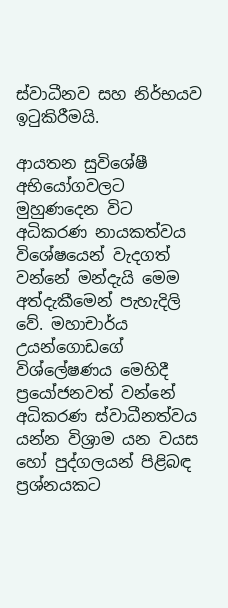ස්වාධීනව සහ නිර්භයව ඉටුකිරීමයි.

ආයතන සුවිශේෂී අභියෝගවලට මුහුණදෙන විට අධිකරණ නායකත්වය විශේෂයෙන් වැදගත් වන්නේ මන්දැයි මෙම අත්දැකීමෙන් පැහැදිලි වේ. මහාචාර්ය උයන්ගොඩගේ විශ්ලේෂණය මෙහිදී ප්‍රයෝජනවත් වන්නේ අධිකරණ ස්වාධීනත්වය යන්න විශ්‍රාම යන වයස හෝ පුද්ගලයන් පිළිබඳ ප්‍රශ්නයකට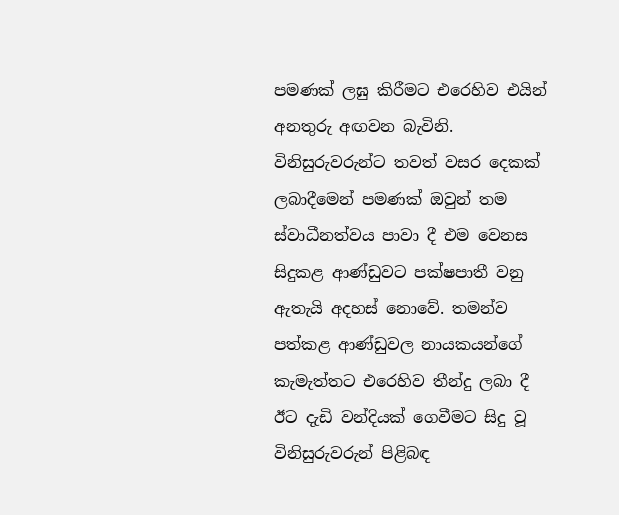පමණක් ලඝු කිරීමට එරෙහිව එයින් අනතුරු අඟවන බැවිනි. විනිසුරුවරුන්ට තවත් වසර දෙකක් ලබාදීමෙන් පමණක් ඔවුන් තම ස්වාධීනත්වය පාවා දී එම වෙනස සිදුකළ ආණ්ඩුවට පක්ෂපාතී වනු ඇතැයි අදහස් නොවේ. තමන්ව පත්කළ ආණ්ඩුවල නායකයන්ගේ කැමැත්තට එරෙහිව තීන්දු ලබා දී ඊට දැඩි වන්දියක් ගෙවීමට සිදු වූ විනිසුරුවරුන් පිළිබඳ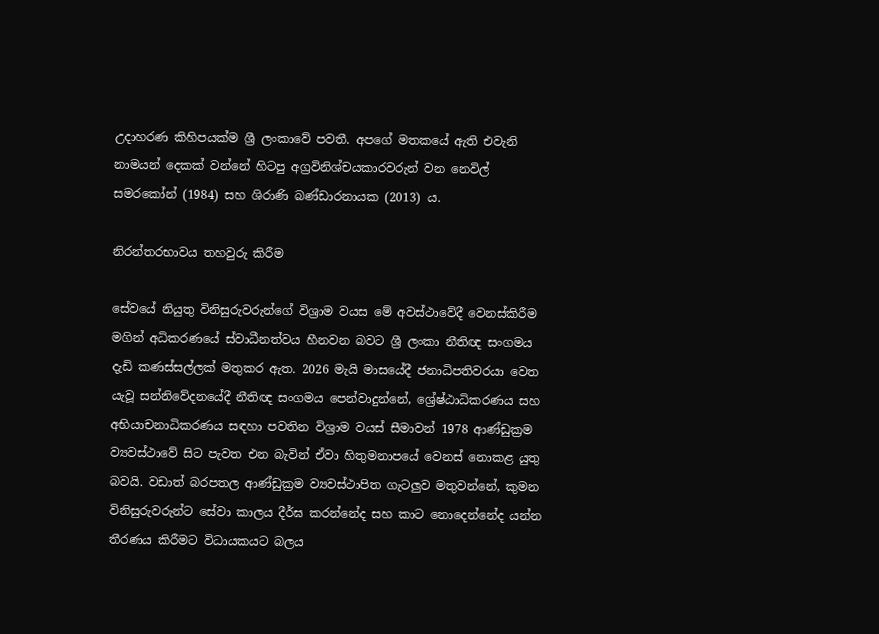උදාහරණ කිහිපයක්ම ශ්‍රී ලංකාවේ පවතී. අපගේ මතකයේ ඇති එවැනි නාමයන් දෙකක් වන්නේ හිටපු අග්‍රවිනිශ්චයකාරවරුන් වන නෙවිල් සමරකෝන් (1984) සහ ශිරාණි බණ්ඩාරනායක (2013) ය.

නිරන්තරභාවය තහවුරු කිරීම

සේවයේ නියුතු විනිසුරුවරුන්ගේ විශ්‍රාම වයස මේ අවස්ථාවේදී වෙනස්කිරීම මගින් අධිකරණයේ ස්වාධීනත්වය හීනවන බවට ශ්‍රී ලංකා නීතිඥ සංගමය දැඩි කණස්සල්ලක් මතුකර ඇත. 2026 මැයි මාසයේදී ජනාධිපතිවරයා වෙත යැවූ සන්නිවේදනයේදී නීතිඥ සංගමය පෙන්වාදුන්නේ, ශ්‍රේෂ්ඨාධිකරණය සහ අභියාචනාධිකරණය සඳහා පවතින විශ්‍රාම වයස් සීමාවන් 1978 ආණ්ඩුක්‍රම ව්‍යවස්ථාවේ සිට පැවත එන බැවින් ඒවා හිතුමනාපයේ වෙනස් නොකළ යුතු බවයි. වඩාත් බරපතල ආණ්ඩුක්‍රම ව්‍යවස්ථාපිත ගැටලුව මතුවන්නේ, කුමන විනිසුරුවරුන්ට සේවා කාලය දීර්ඝ කරන්නේද සහ කාට නොදෙන්නේද යන්න තීරණය කිරීමට විධායකයට බලය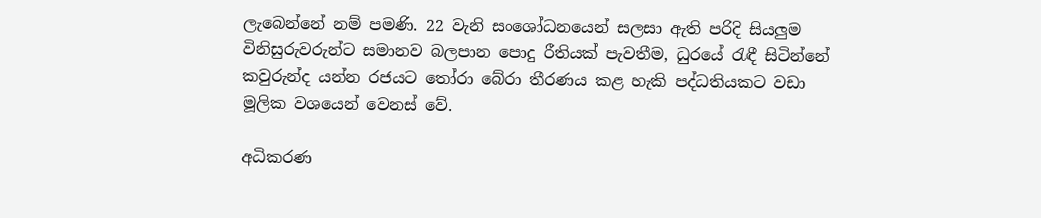ලැබෙන්නේ නම් පමණි. 22 වැනි සංශෝධනයෙන් සලසා ඇති පරිදි සියලුම විනිසුරුවරුන්ට සමානව බලපාන පොදු රීතියක් පැවතීම, ධුරයේ රැඳී සිටින්නේ කවුරුන්ද යන්න රජයට තෝරා බේරා තීරණය කළ හැකි පද්ධතියකට වඩා මූලික වශයෙන් වෙනස් වේ.

අධිකරණ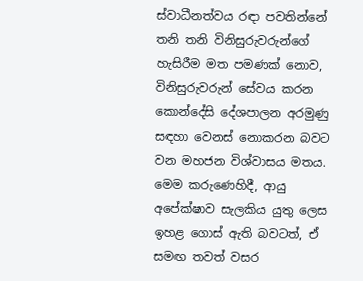ස්වාධීනත්වය රඳා පවතින්නේ තනි තනි විනිසුරුවරුන්ගේ හැසිරීම මත පමණක් නොව, විනිසුරුවරුන් සේවය කරන කොන්දේසි දේශපාලන අරමුණු සඳහා වෙනස් නොකරන බවට වන මහජන විශ්වාසය මතය. මෙම කරුණෙහිදී, ආයු අපේක්ෂාව සැලකිය යුතු ලෙස ඉහළ ගොස් ඇති බවටත්, ඒ සමඟ තවත් වසර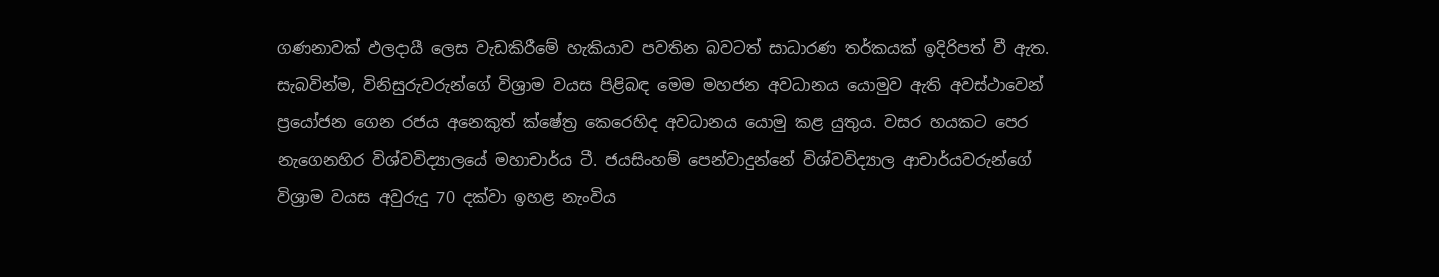ගණනාවක් ඵලදායී ලෙස වැඩකිරීමේ හැකියාව පවතින බවටත් සාධාරණ තර්කයක් ඉදිරිපත් වී ඇත. සැබවින්ම, විනිසුරුවරුන්ගේ විශ්‍රාම වයස පිළිබඳ මෙම මහජන අවධානය යොමුව ඇති අවස්ථාවෙන් ප්‍රයෝජන ගෙන රජය අනෙකුත් ක්ෂේත්‍ර කෙරෙහිද අවධානය යොමු කළ යුතුය. වසර හයකට පෙර නැගෙනහිර විශ්වවිද්‍යාලයේ මහාචාර්ය ටී. ජයසිංහම් පෙන්වාදුන්නේ විශ්වවිද්‍යාල ආචාර්යවරුන්ගේ විශ්‍රාම වයස අවුරුදු 70 දක්වා ඉහළ නැංවිය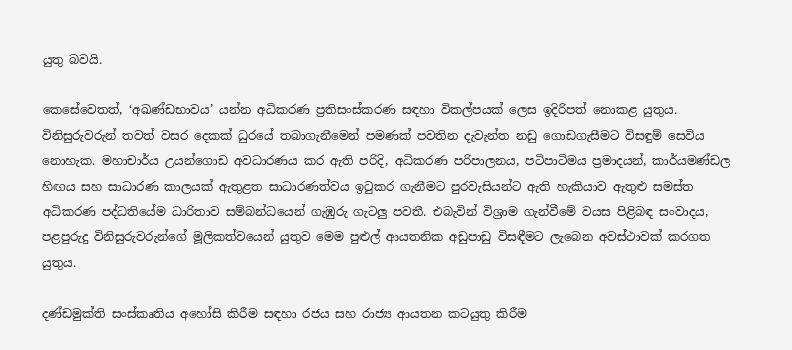යුතු බවයි.

කෙසේවෙතත්, ‘අඛණ්ඩභාවය’ යන්න අධිකරණ ප්‍රතිසංස්කරණ සඳහා විකල්පයක් ලෙස ඉදිරිපත් නොකළ යුතුය. විනිසුරුවරුන් තවත් වසර දෙකක් ධුරයේ තබාගැනීමෙන් පමණක් පවතින දැවැන්ත නඩු ගොඩගැසීමට විසඳුම් සෙවිය නොහැක. මහාචාර්ය උයන්ගොඩ අවධාරණය කර ඇති පරිදි, අධිකරණ පරිපාලනය, පටිපාටිමය ප්‍රමාදයන්, කාර්යමණ්ඩල හිඟය සහ සාධාරණ කාලයක් ඇතුළත සාධාරණත්වය ඉටුකර ගැනීමට පුරවැසියන්ට ඇති හැකියාව ඇතුළු සමස්ත අධිකරණ පද්ධතියේම ධාරිතාව සම්බන්ධයෙන් ගැඹුරු ගැටලු පවතී. එබැවින් විශ්‍රාම ගැන්වීමේ වයස පිළිබඳ සංවාදය, පළපුරුදු විනිසුරුවරුන්ගේ මූලිකත්වයෙන් යුතුව මෙම පුළුල් ආයතනික අඩුපාඩු විසඳීමට ලැබෙන අවස්ථාවක් කරගත යුතුය.

දණ්ඩමුක්ති සංස්කෘතිය අහෝසි කිරීම සඳහා රජය සහ රාජ්‍ය ආයතන කටයුතු කිරීම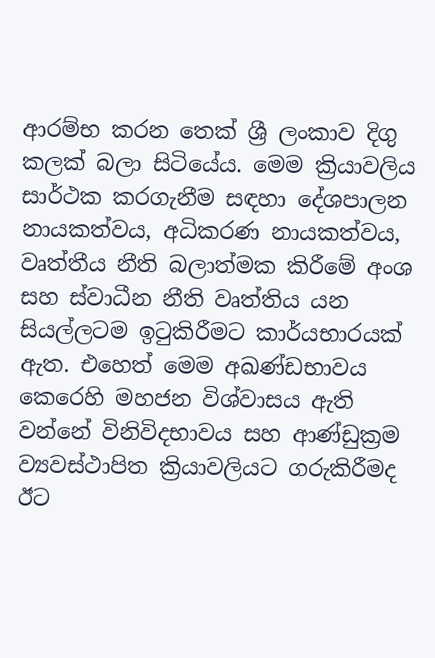ආරම්භ කරන තෙක් ශ්‍රී ලංකාව දිගු කලක් බලා සිටියේය. මෙම ක්‍රියාවලිය සාර්ථක කරගැනීම සඳහා දේශපාලන නායකත්වය, අධිකරණ නායකත්වය, වෘත්තීය නීති බලාත්මක කිරීමේ අංශ සහ ස්වාධීන නීති වෘත්තිය යන සියල්ලටම ඉටුකිරීමට කාර්යභාරයක් ඇත. එහෙත් මෙම අඛණ්ඩභාවය කෙරෙහි මහජන විශ්වාසය ඇති වන්නේ විනිවිදභාවය සහ ආණ්ඩුක්‍රම ව්‍යවස්ථාපිත ක්‍රියාවලියට ගරුකිරීමද ඊට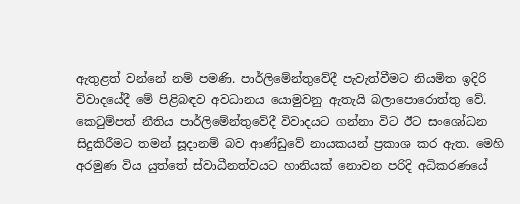ඇතුළත් වන්නේ නම් පමණි. පාර්ලිමේන්තුවේදී පැවැත්වීමට නියමිත ඉදිරි විවාදයේදී මේ පිළිබඳව අවධානය යොමුවනු ඇතැයි බලාපොරොත්තු වේ. කෙටුම්පත් නීතිය පාර්ලිමේන්තුවේදී විවාදයට ගන්නා විට ඊට සංශෝධන සිදුකිරීමට තමන් සූදානම් බව ආණ්ඩුවේ නායකයන් ප්‍රකාශ කර ඇත. මෙහි අරමුණ විය යුත්තේ ස්වාධීනත්වයට හානියක් නොවන පරිදි අධිකරණයේ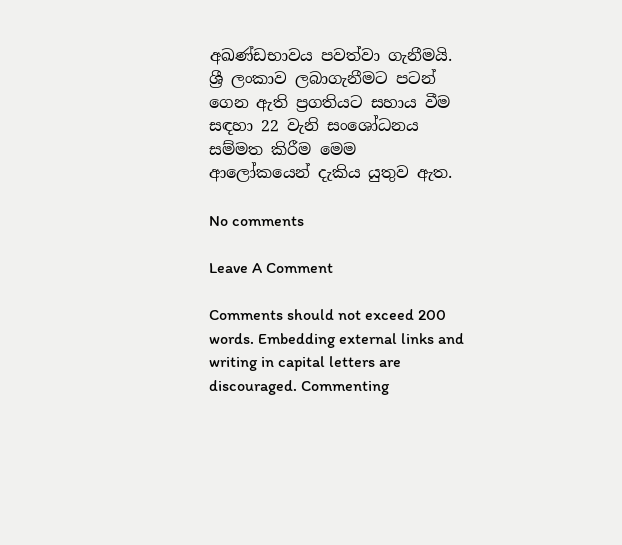අඛණ්ඩභාවය පවත්වා ගැනීමයි. ශ්‍රී ලංකාව ලබාගැනීමට පටන් ගෙන ඇති ප්‍රගතියට සහාය වීම සඳහා 22 වැනි සංශෝධනය සම්මත කිරීම මෙම ආලෝකයෙන් දැකිය යුතුව ඇත.

No comments

Leave A Comment

Comments should not exceed 200 words. Embedding external links and writing in capital letters are discouraged. Commenting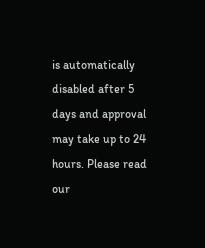is automatically disabled after 5 days and approval may take up to 24 hours. Please read our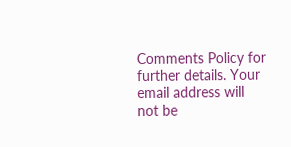Comments Policy for further details. Your email address will not be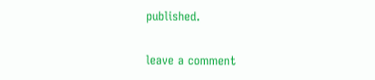published.

leave a comment